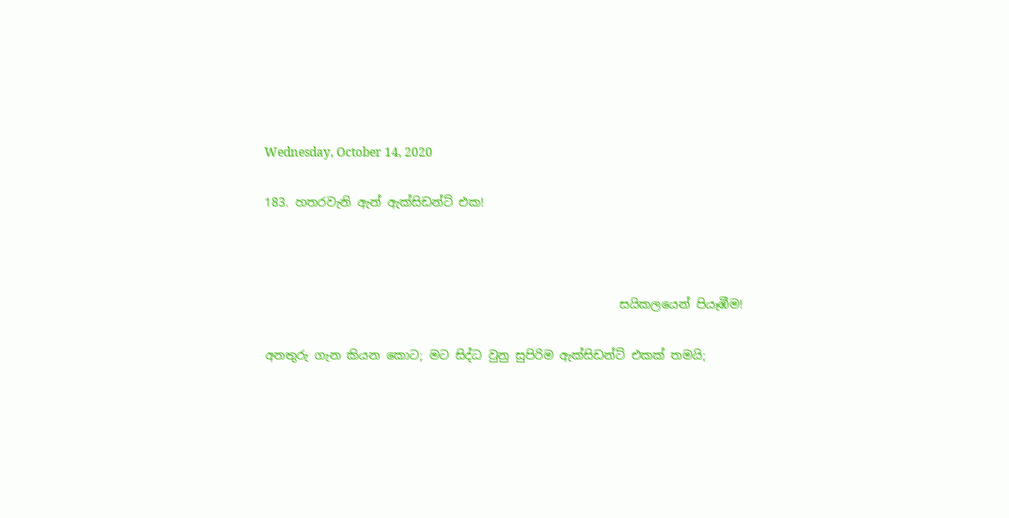Wednesday, October 14, 2020

183. හතරවැනි ඇන් ඇක්සිඩන්ට් එක!



                                                           සයිකලයෙන් පියෑඹීම!

අනතුරු ගැන කියන කොට; මට සිද්ධ වුනු සුපිරිම ඇක්සිඩන්ට් එකක් තමයි;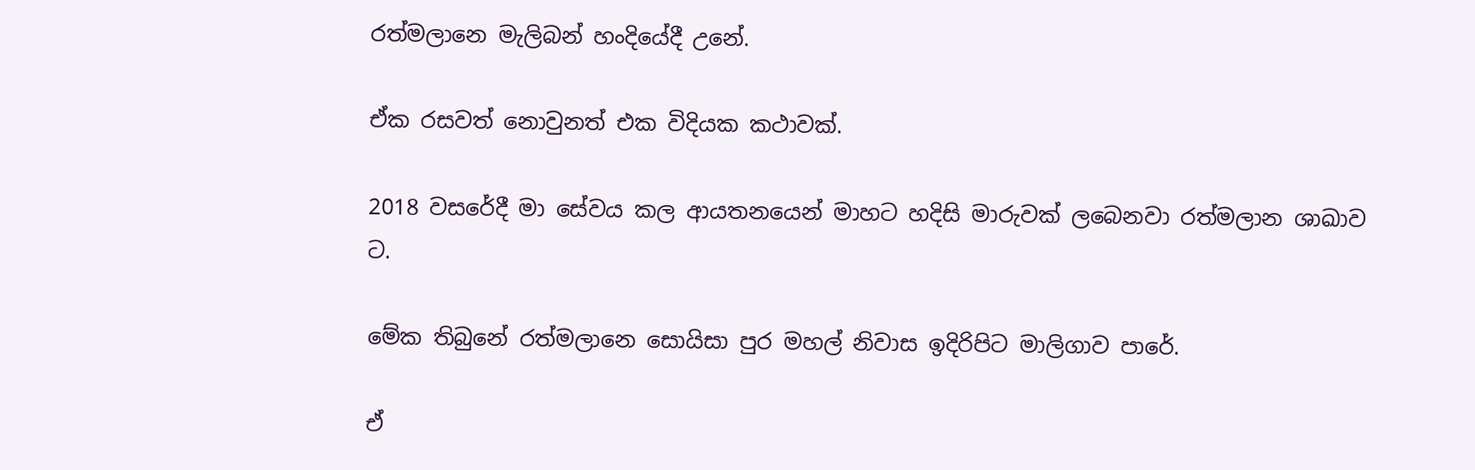රත්මලානෙ මැලිබන් හංදියේදී උනේ.

ඒක රසවත් නොවුනත් එක විදියක කථාවක්.

2018 වසරේදී මා සේවය කල ආයතනයෙන් මාහට හදිසි මාරුවක් ලබෙනවා රත්මලාන ශාඛාව ට.

මේක තිබුනේ රත්මලානෙ සොයිසා පුර මහල් නිවාස ඉදිරිපිට මාලිගාව පාරේ.

ඒ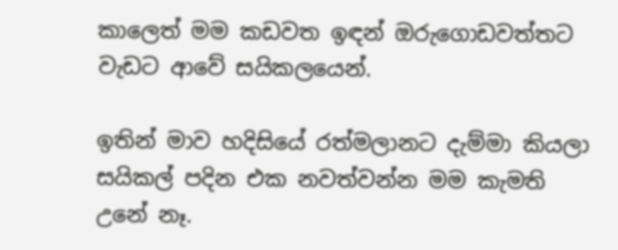කාලෙත් මම කඩවත ඉඳන් ඔරුගොඩවත්තට වැඩට ආවේ සයිකලයෙන්.

ඉතින් මාව හදිසියේ රත්මලානට දැම්මා කියලා සයිකල් පදින එක නවත්වන්න මම කැමති උනේ නෑ.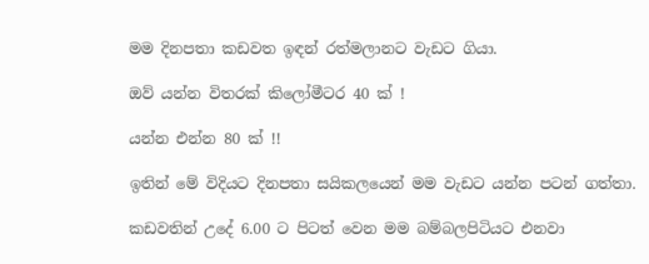මම දිනපතා කඩවත ඉඳන් රත්මලානට වැඩට ගියා.

ඔව් යන්න විතරක් කිලෝමීටර 40 ක් !

යන්න එන්න 80 ක් !!

ඉතින් මේ විදියට දිනපතා සයිකලයෙන් මම වැඩට යන්න පටන් ගත්තා.

කඩවතින් උදේ 6.00 ට පිටත් වෙන මම බම්බලපිටියට එනවා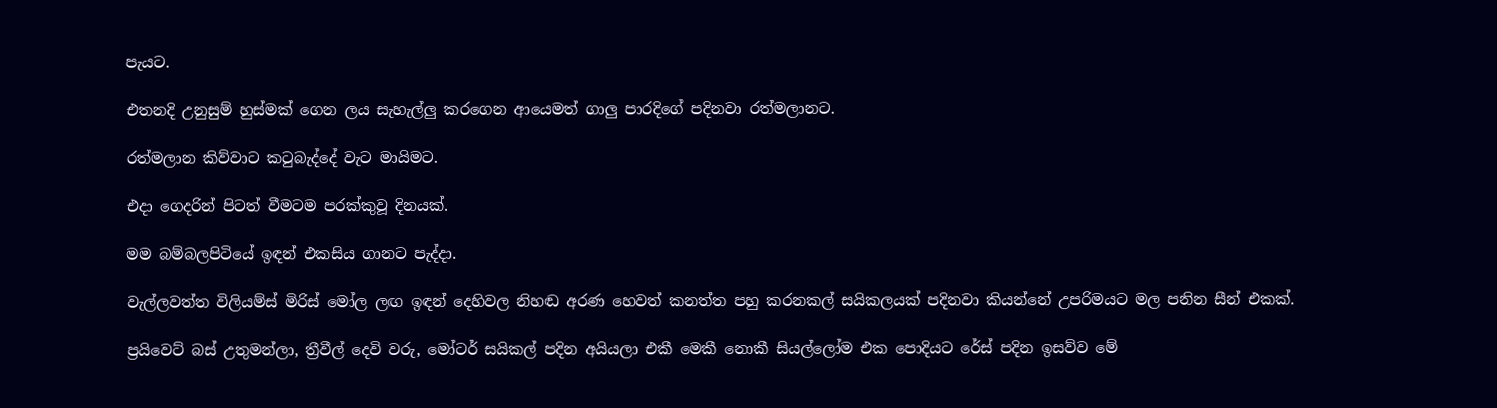පැයට.

එතනදි උනුසුම් හුස්මක් ගෙන ලය සැහැල්ලු කරගෙන ආයෙමත් ගාලු පාරදිගේ පදිනවා රත්මලානට.

රත්මලාන කිව්වාට කටුබැද්දේ වැට මායිමට.

එදා ගෙදරින් පිටත් වීමටම පරක්කුවූ දිනයක්.

මම බම්බලපිටියේ ඉඳන් එකසිය ගානට පැද්දා.

වැල්ලවත්ත විලියම්ස් මිරිස් මෝල ලඟ ඉඳන් දෙහිවල නිහඬ අරණ හෙවත් කනත්ත පහු කරනකල් සයිකලයක් පදිනවා කියන්නේ උපරිමයට මල පනින සීන් එකක්.

ප්‍රයිවෙට් බස් උතුමන්ලා, ත්‍රීවීල් දෙවි වරු, මෝටර් සයිකල් පදින අයියලා එකී මෙකී නොකී සියල්ලෝම එක පොදියට රේස් පදින ඉසව්ව මේ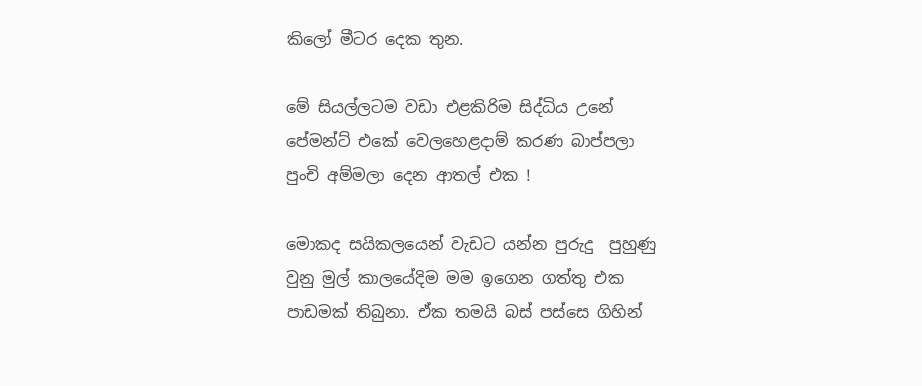කිලෝ මීටර දෙක තුන.

මේ සියල්ලටම වඩා එළකිරිම සිද්ධිය උනේ පේමන්ට් එකේ වෙලහෙළදාම් කරණ බාප්පලා පුංචි අම්මලා දෙන ආතල් එක !

මොකද සයිකලයෙන් වැඩට යන්න පුරුදු  පුහුණු වුනු මුල් කාලයේදිම මම ඉගෙන ගත්තු එක පාඩමක් තිබුනා. ඒක තමයි බස් පස්සෙ ගිහින්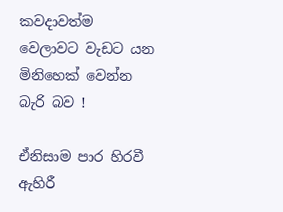කවදාවත්ම වෙලාවට වැඩට යන මිනිහෙක් වෙන්න බැරි බව !

ඒනිසාම පාර හිරවී ඇහිරී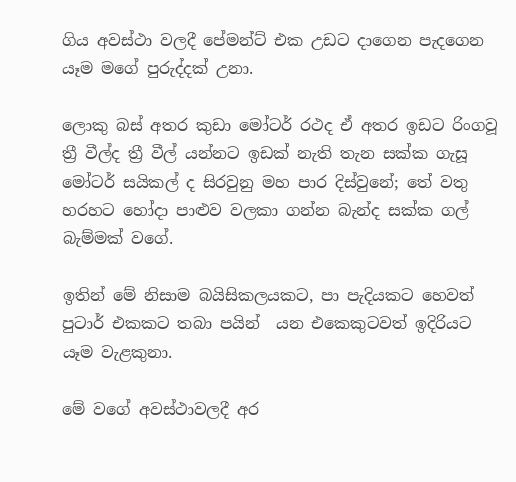ගිය අවස්ථා වලදී පේමන්ට් එක උඩට දාගෙන පැදගෙන යෑම මගේ පුරුද්දක් උනා.

ලොකු බස් අතර කුඩා මෝටර් රථද ඒ අතර ඉඩට රිංගවූ ත්‍රී වීල්ද ත්‍රී වීල් යන්නට ඉඩක් නැති තැන සක්ක ගැසූ මෝටර් සයිකල් ද සිරවුනු මහ පාර දිස්වුනේ; තේ වතු හරහට හෝදා පාළුව වලකා ගන්න බැන්ද සක්ක ගල් බැම්මක් වගේ.

ඉතින් මේ නිසාම බයිසිකලයකට, පා පැදියකට හෙවත් පුටාර් එකකට තබා පයින්  යන එකෙකුටවත් ඉදිරියට යෑම වැළකුනා.

මේ වගේ අවස්ථාවලදී අර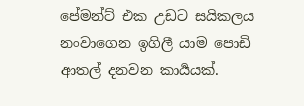පේමන්ට් එක උඩට සයිකලය නංවාගෙන ඉගිලී යාම පොඩි ආතල් දනවන කාර්‍යයක්.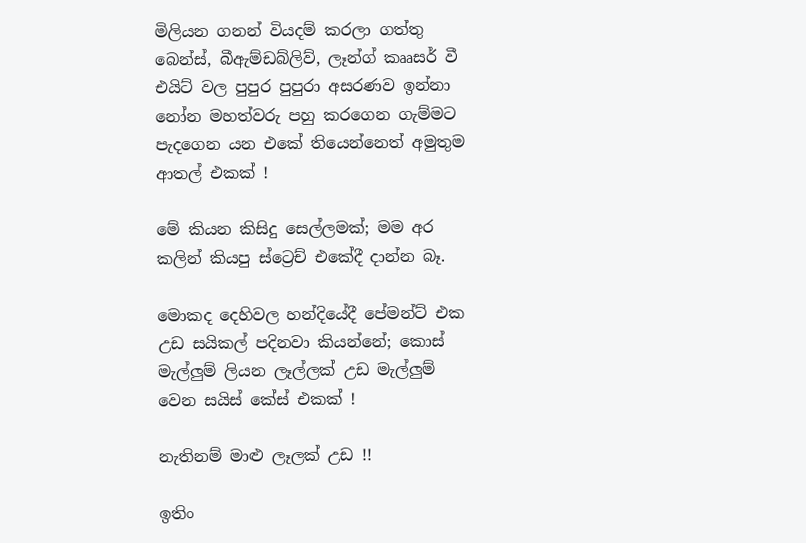මිලියන ගනන් වියදම් කරලා ගත්තු බෙන්ස්, බීඇම්ඩබ්ලිව්, ලෑන්ග් කෲසර් වී එයිට් වල පුපුර පුපුරා අසරණව ඉන්නා නෝන මහත්වරු පහු කරගෙන ගැම්මට පැදගෙන යන එකේ තියෙන්නෙත් අමුතුම ආතල් එකක් !

මේ කියන කිසිදු සෙල්ලමක්; මම අර කලින් කියපු ස්ට්‍රෙච් එකේදී දාන්න බෑ.

මොකද දෙහිවල හන්දියේදී පේමන්ට් එක උඩ සයිකල් පදිනවා කියන්නේ; කොස් මැල්ලුම් ලියන ලෑල්ලක් උඩ මැල්ලුම්  වෙන සයිස් කේස් එකක් !

නැතිනම් මාළු ලෑලක් උඩ !!

ඉතිං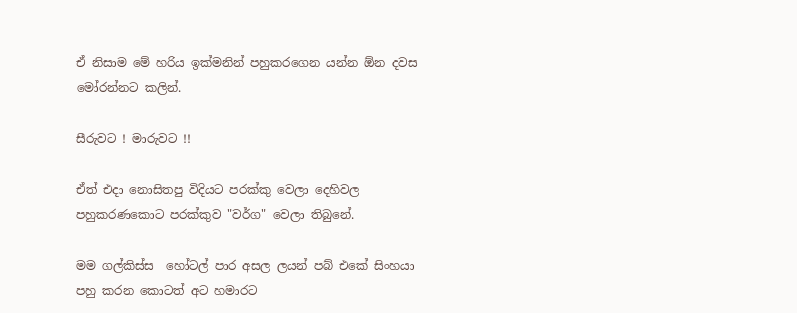ඒ නිසාම මේ හරිය ඉක්මනින් පහුකරගෙන යන්න ඕන දවස මෝරන්නට කලින්.

සීරුවට ! මාරුවට !!

ඒත් එදා නොසිතපු විදියට පරක්කු වෙලා දෙහිවල පහුකරණකොට පරක්කුව "වර්ග" වෙලා තිබුනේ.

මම ගල්කිස්ස  හෝටල් පාර අසල ලයන් පබ් එකේ සිංහයා පහු කරන කොටත් අට හමාරට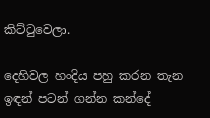කිට්ටුවෙලා.

දෙහිවල හංදිය පහු කරන තැන ඉඳන් පටන් ගන්න කන්දේ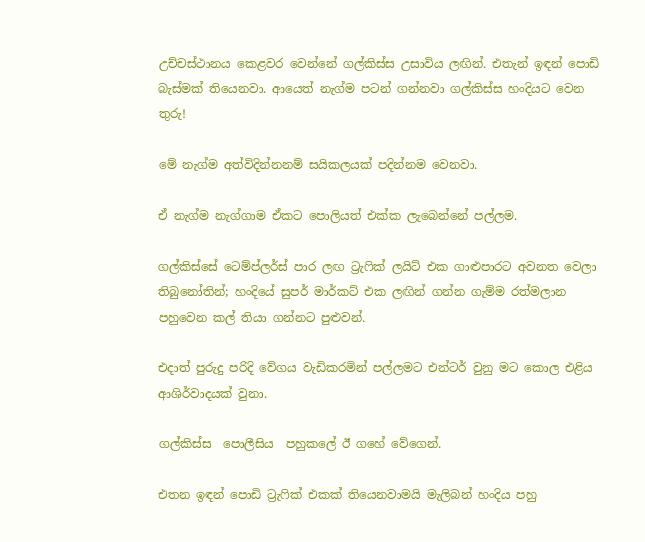උච්චස්ථානය කෙළවර වෙන්නේ ගල්කිස්ස උසාවිය ලඟින්. එතැන් ඉඳන් පොඩි බැස්මක් තියෙනවා. ආයෙත් නැග්ම පටන් ගන්නවා ගල්කිස්ස හංදියට වෙන තුරු!

මේ නැග්ම අත්විදින්නනම් සයිකලයක් පදින්නම වෙනවා.

ඒ නැග්ම නැග්ගාම ඒකට පොලියත් එක්ක ලැබෙන්නේ පල්ලම.

ගල්කිස්සේ ටෙම්ප්ලර්ස් පාර ලඟ ට්‍රැෆික් ලයිට් එක ගාළුපාරට අවනත වෙලා තිබුනෝතින්; හංදියේ සුපර් මාර්කට් එක ලඟින් ගන්න ගැම්ම රත්මලාන පහුවෙන කල් තියා ගන්නට පුළුවන්.

එදාත් පුරුදු පරිදි වේගය වැඩිකරමින් පල්ලමට එන්ටර් වුනු මට කොල එළිය ආශිර්වාදයක් වුනා.

ගල්කිස්ස  පොලීසිය  පහුකලේ ඊ ගහේ වේගෙන්.

එතන ඉඳන් පොඩි ට්‍රැෆික් එකක් තියෙනවාමයි මැලිබන් හංදිය පහු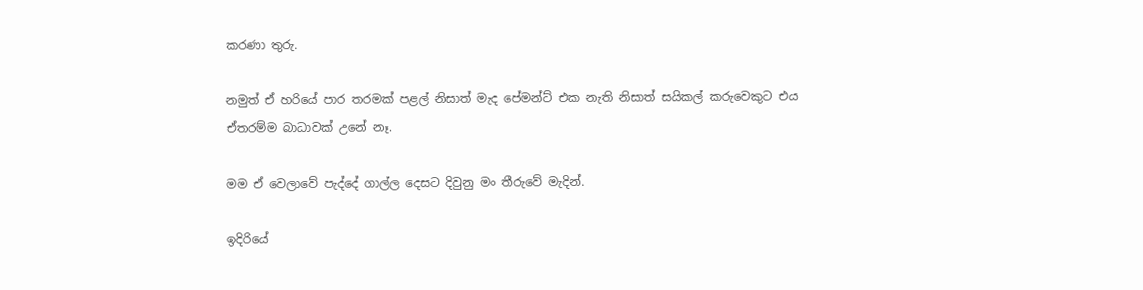කරණා තුරු.

නමුත් ඒ හරියේ පාර තරමක් පළල් නිසාත් මැද පේමන්ට් එක නැති නිසාත් සයිකල් කරුවෙකුට එය ඒතරම්ම බාධාවක් උනේ නෑ.

මම ඒ වෙලාවේ පැද්දේ ගාල්ල දෙසට දිවුනු මං තීරුවේ මැදින්.

ඉදිරියේ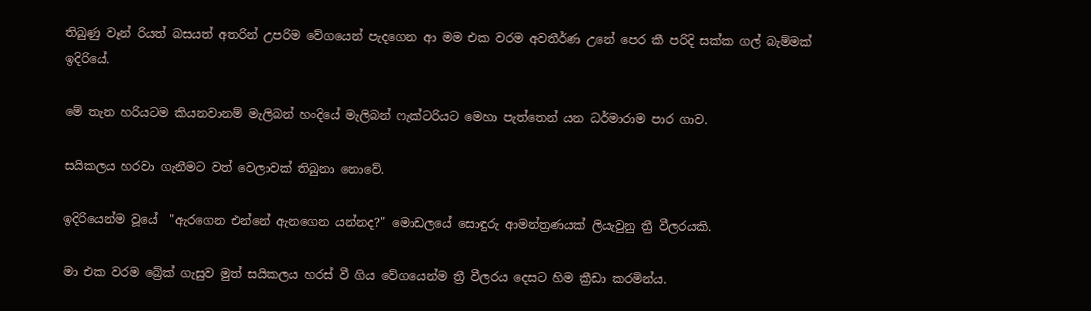තිබුණු වෑන් රියත් බසයත් අතරින් උපරිම වේගයෙන් පැදගෙන ආ මම එක වරම අවතීර්ණ උනේ පෙර කී පරිදි සක්ක ගල් බැම්මක් ඉදිරියේ.

මේ තැන හරියටම කියනවානම් මැලිබන් හංදියේ මැලිබන් ෆැක්ටරියට මෙහා පැත්තෙන් යන ධර්මාරාම පාර ගාව.

සයිකලය හරවා ගැනීමට වත් වෙලාවක් තිබුනා නොවේ.

ඉදිරියෙන්ම වූයේ  "ඇරගෙන එන්නේ ඇනගෙන යන්නද?" මොඩලයේ සොඳුරු ආමන්ත්‍රණයක් ලියැවුනු ත්‍රී වීලරයකි.

මා එක වරම බ්‍රේක් ගැසුව මුත් සයිකලය හරස් වී ගිය වේගයෙන්ම ත්‍රී වීලරය දෙසට හිම ක්‍රීඩා කරමින්ය.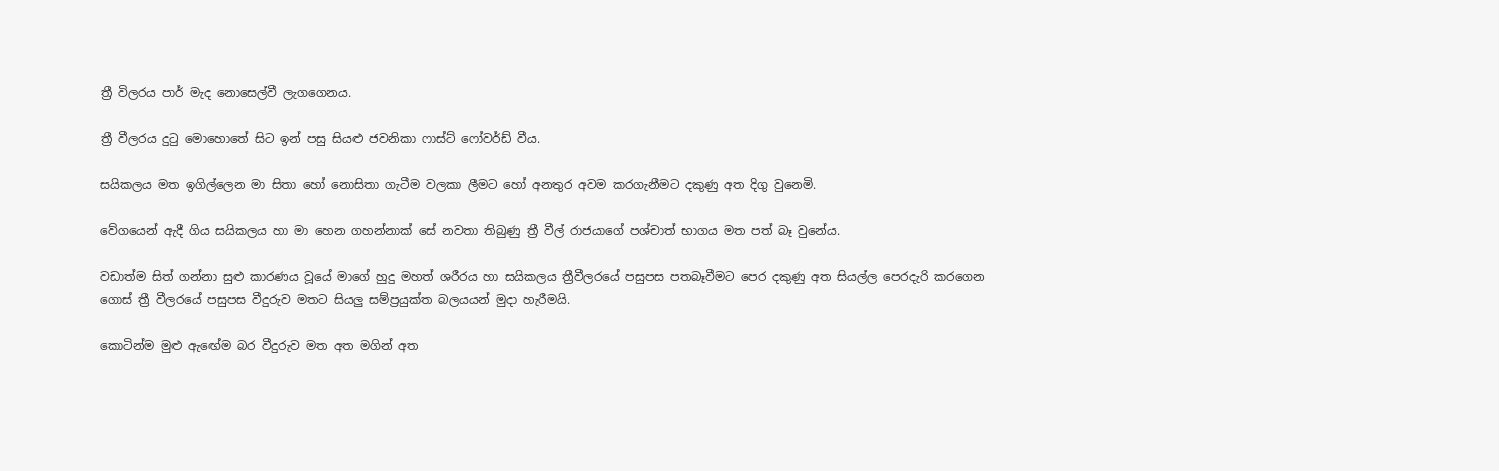ත්‍රී විලරය පාර් මැද නොසෙල්වී ලැගගෙනය.

ත්‍රී වීලරය දුටු මොහොතේ සිට ඉන් පසු සියළු ජවනිකා ෆාස්ට් ෆෝවර්ඩ් වීය.

සයිකලය මත ඉගිල්ලෙන මා සිතා හෝ නොසිතා ගැටීම වලකා ලීමට හෝ අනතුර අවම කරගැනීමට දකුණු අත දිගු වුනෙමි.

වේගයෙන් ඇදී ගිය සයිකලය හා මා හෙන ගහන්නාක් සේ නවතා තිබුණු ත්‍රී වීල් රාජයාගේ පශ්චාත් භාගය මත පත් බෑ වුනේය.

වඩාත්ම සිත් ගන්නා සුළු කාරණය වූයේ මාගේ හුදු මහත් ශරීරය හා සයිකලය ත්‍රීවීලරයේ පසුපස පතබෑවීමට පෙර දකුණු අත සියල්ල පෙරදැරි කරගෙන ගොස් ත්‍රී වීලරයේ පසුපස වීදුරුව මතට සියලු සම්ප්‍රයුක්ත බලයයන් මුදා හැරීමයි.

කොටින්ම මුළු ඇඟේම බර වීදුරුව මත අත මගින් අත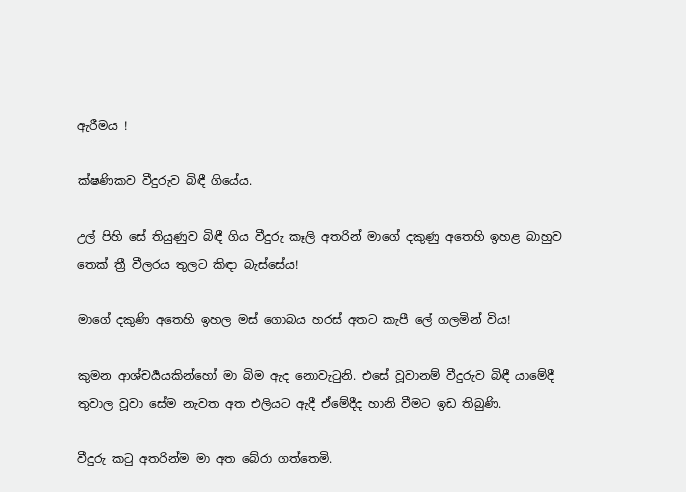ඇරීමය !

ක්ෂණිකව වීදුරුව බිඳී ගියේය.

උල් පිහි සේ තියුණුව බිඳී ගිය වීදුරු කෑලි අතරින් මාගේ දකුණු අතෙහි ඉහළ බාහුව තෙක් ත්‍රී වීලරය තුලට කිඳා බැස්සේය!

මාගේ දකුණි අතෙහි ඉහල මස් ගොබය හරස් අතට කැපී ලේ ගලමින් විය!

කුමන ආශ්චර්‍යයකින්හෝ මා බිම ඇද නොවැටුනි. එසේ වූවානම් වීදුරුව බිඳී යාමේදී තුවාල වූවා සේම නැවත අත එලියට ඇදී ඒමේදීද හානි වීමට ඉඩ තිබුණි.

වීදුරු කටු අතරින්ම මා අත බේරා ගත්තෙමි.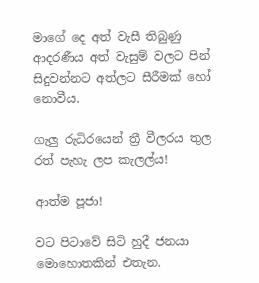මාගේ දෙ අත් වැසී තිබුණු ආදරණීය අත් වැසුම් වලට පින් සිදුවන්නට අත්ලට සීරීමක් හෝ නොවීය.

ගැලු රුධිරයෙන් ත්‍රී වීලරය තුල රත් පැහැ ලප කැලල්ය!

ආත්ම පූජා!

වට පිටාවේ සිටි හුදී ජනයා මොහොතකින් එතැන.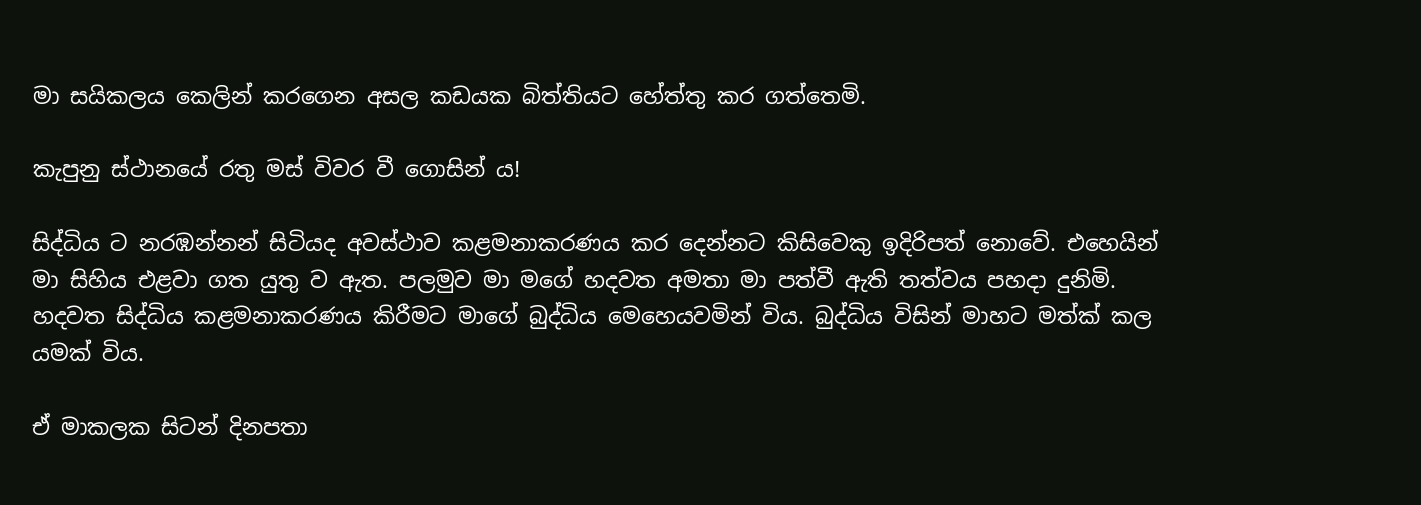මා සයිකලය කෙලින් කරගෙන අසල කඩයක බිත්තියට හේත්තු කර ගත්තෙමි.

කැපුනු ස්ථානයේ රතු මස් විවර වී ගොසින් ය!

සිද්ධිය ට නරඹන්නන් සිටියද අවස්ථාව කළමනාකරණය කර දෙන්නට කිසිවෙකු ඉදිරිපත් නොවේ. එහෙයින් මා සිහිය එළවා ගත යුතු ව ඇත. පලමුව මා මගේ හදවත අමතා මා පත්වී ඇති තත්වය පහදා දුනිමි. හදවත සිද්ධිය කළමනාකරණය කිරීමට මාගේ බුද්ධිය මෙහෙයවමින් විය. බුද්ධිය විසින් මාහට මත්ක් කල යමක් විය.

ඒ මාකලක සිටන් දිනපතා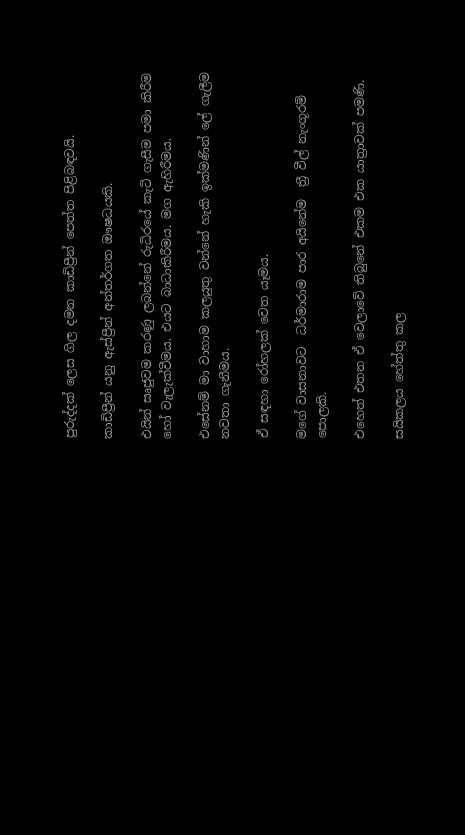පුරුද්දක් ලෙස ගිල දමන කාඩිප්‍රීන් පෙත්ත පිළිබඳවයි.

කාඩිප්‍රීන් යනු ඇස්ප්‍රීන් අන්තර්ගත ඖෂධයකි.

එයින් සෘජුවම කරණු ලබන්නේ රුධිරයේ කැටි ගැසීම පමා කිරීම හෝ වැලැක්වීමය. එයට බාධාකිරීමය. මග ඇහිරීමය.

එසේනම් මා වාහාම කලයුතු වන්නේ හැකි ඉක්මණින් ලේ ගැලීම නවතා ගැනීමය.

ඒ සඳහා රෝහලක් වෙත යෑමය.

මගේ වාසනාවට  ධර්මාරාම පාර අයිනේම  ත්‍රී වීල් නැංගූරම් පොලකි.

එහෙත් එතන ඒ වෙලාවේ තිබුනේ එකම එක යාත්‍රාවක් පමණි.

සයිකලය හේත්තු කල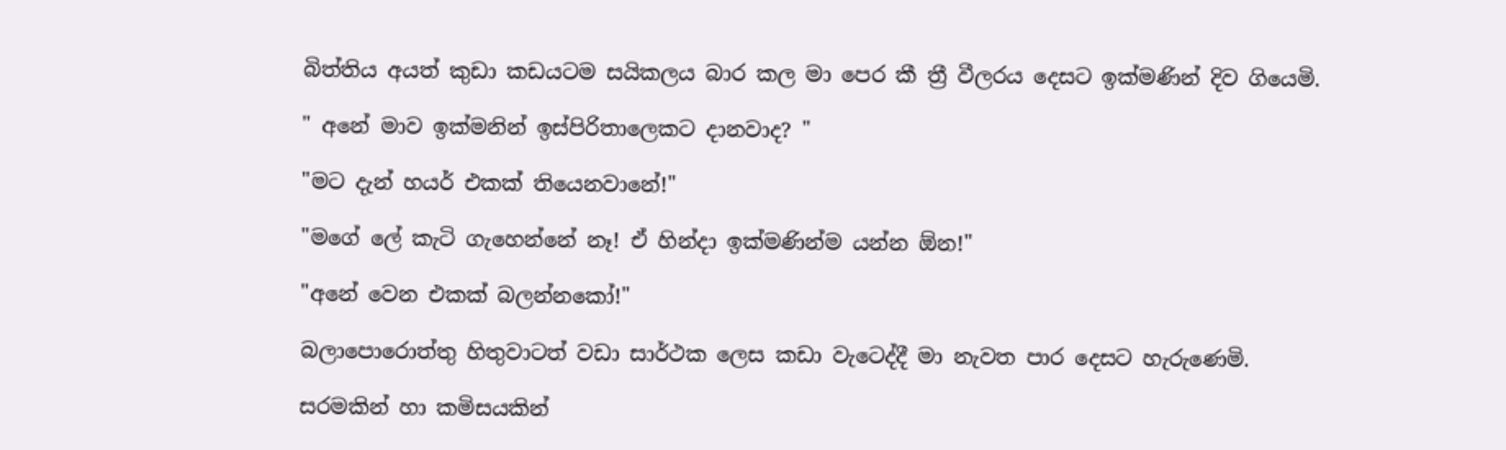බිත්තිය අයත් කුඩා කඩයටම සයිකලය බාර කල මා පෙර කී ත්‍රී වීලරය දෙසට ඉක්මණින් දිව ගියෙමි.

" අනේ මාව ඉක්මනින් ඉස්පිරිතාලෙකට දානවාද? "

"මට දැන් හයර් එකක් තියෙනවානේ!"

"මගේ ලේ කැටි ගැහෙන්නේ නෑ! ඒ හින්දා ඉක්මණින්ම යන්න ඕන!"

"අනේ වෙන එකක් බලන්නකෝ!"

බලාපොරොත්තු හිතුවාටත් වඩා සාර්ථක ලෙස කඩා වැටෙද්දී මා නැවත පාර දෙසට හැරුණෙමි.

සරමකින් හා කමිසයකින්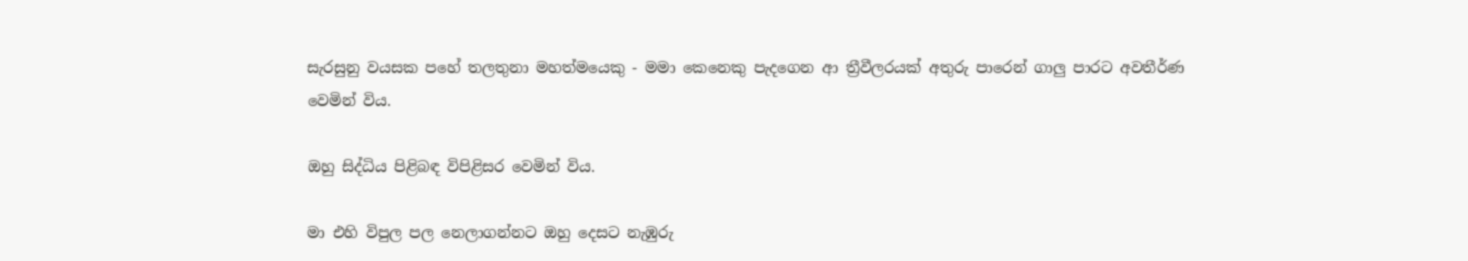සැරසුනු වයසක පහේ තලතුනා මහත්මයෙකු - මමා කෙනෙකු පැදගෙන ආ ත්‍රීවීලරයක් අතුරු පාරෙන් ගාලු පාරට අවතීර්ණ වෙමින් විය.

ඔහු සිද්ධිය පිළිබඳ විපිළිසර වෙමින් විය.

මා එහි විපුල පල නෙලාගන්නට ඔහු දෙසට නැඹුරු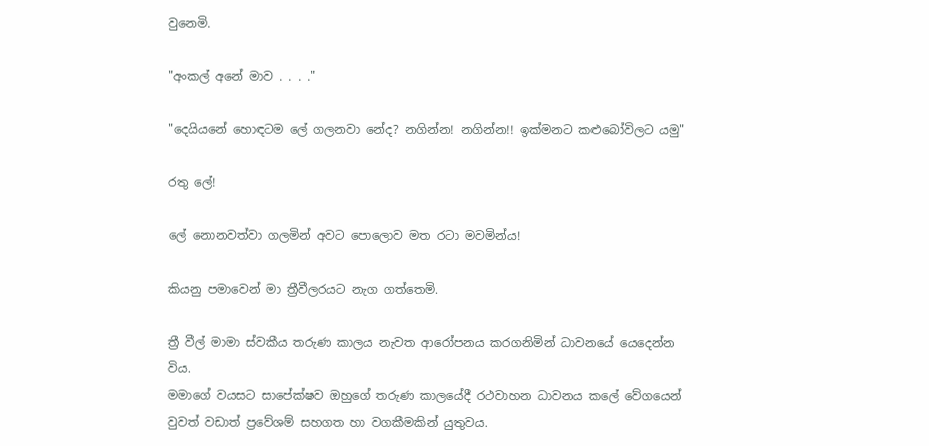වුනෙමි.

"අංකල් අනේ මාව . . . ."

"දෙයියනේ හොඳටම ලේ ගලනවා නේද? නගින්න! නගින්න!! ඉක්මනට කළුබෝවිලට යමු"

රතු ලේ!

ලේ නොනවත්වා ගලමින් අවට පොලොව මත රටා මවමින්ය!

කියනු පමාවෙන් මා ත්‍රීවීලරයට නැග ගත්තෙමි.

ත්‍රී වීල් මාමා ස්වකීය තරුණ කාලය නැවත ආරෝපනය කරගනිමින් ධාවනයේ යෙදෙන්න විය.
මමාගේ වයසට සාපේක්ෂව ඔහුගේ තරුණ කාලයේදී රථවාහන ධාවනය කලේ වේගයෙන් වුවත් වඩාත් ප්‍රවේශම් සහගත හා වගකීමකින් යුතුවය.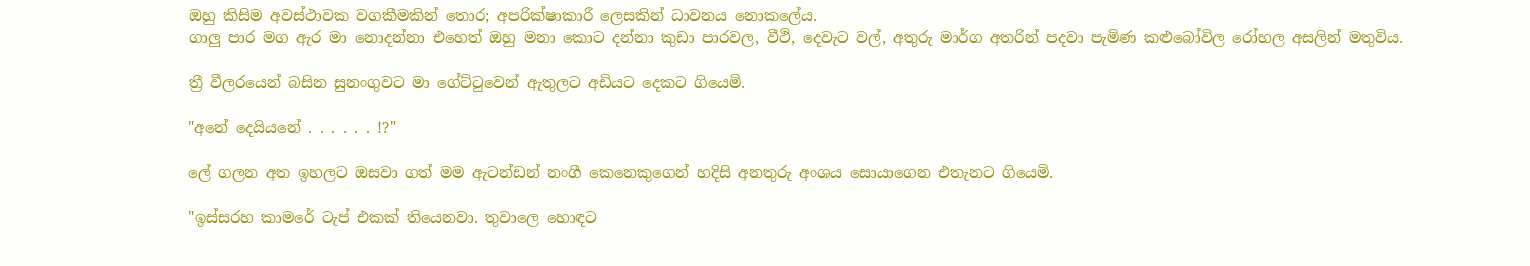ඔහු කිසිම අවස්ථාවක වගකීමකින් තොර; අපරික්ෂාකාරී ලෙසකින් ධාවනය නොකලේය.
ගාලු පාර මග ඇර මා නොදන්නා එහෙත් ඔහු මනා කොට දන්නා කුඩා පාරවල, වීථි, දෙවැට වල්, අතුරු මාර්ග අතරින් පදවා පැමිණ කළුබෝවිල රෝහල අසලින් මතුවිය.

ත්‍රී වීලරයෙන් බසින සුනංගුවට මා ගේට්ටුවෙන් ඇතුලට අඩියට දෙකට ගියෙමි.

"අනේ දෙයියනේ . . . . . . !?"

ලේ ගලන අත ඉහලට ඔසවා ගත් මම ඇටන්ඩන් නංගී කෙනෙකුගෙන් හදිසි අනතුරු අංශය සොයාගෙන එතැනට ගියෙමි.

"ඉස්සරහ කාමරේ ටැප් එකක් තියෙනවා. තුවාලෙ හොඳට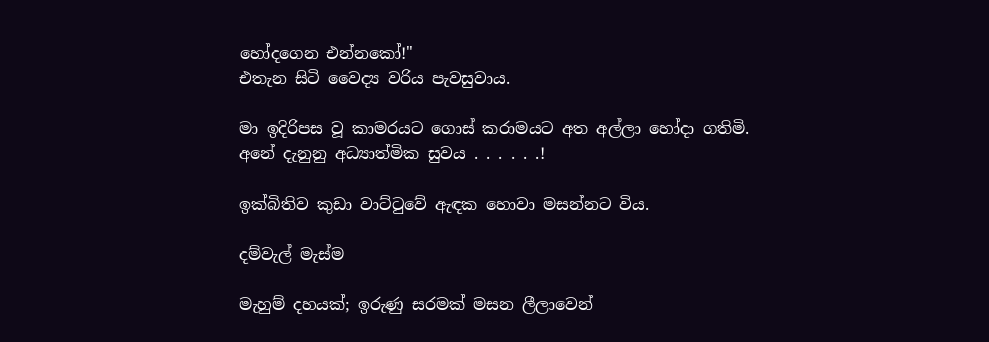හෝදගෙන එන්නකෝ!"
එතැන සිටි වෛද්‍ය වරිය පැවසුවාය.

මා ඉදිරිපස වූ කාමරයට ගොස් කරාමයට අත අල්ලා හෝදා ගතිමි.
අනේ දැනුනු අධ්‍යාත්මික සුවය . . . . . .!

ඉක්බිතිව කුඩා වාට්ටුවේ ඇඳක හොවා මසන්නට විය.

දම්වැල් මැස්ම

මැහුම් දහයක්; ඉරුණු සරමක් මසන ලීලාවෙන්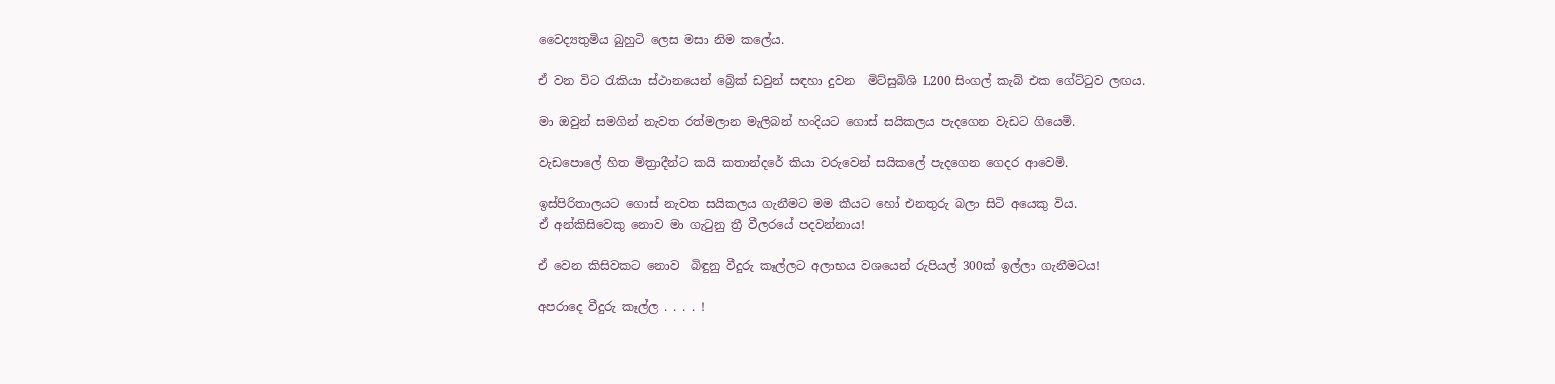වෛද්‍යතුමිය බුහුටි ලෙස මසා නිම කලේය.

ඒ වන විට රැකියා ස්ථානයෙන් බ්‍රේක් ඩවුන් සඳහා දුවන  මිට්සුබිශි L200 සිංගල් කැබ් එක ගේට්ටුව ලඟය.

මා ඔවුන් සමගින් නැවත රත්මලාන මැලිබන් හංදියට ගොස් සයිකලය පැදගෙන වැඩට ගියෙමි.

වැඩපොලේ හිත මිත්‍රාදීන්ට කයි කතාන්දරේ කියා වරුවෙන් සයිකලේ පැදගෙන ගෙදර ආවෙමි.

ඉස්පිරිතාලයට ගොස් නැවත සයිකලය ගැනීමට මම කීයට හෝ එනතුරු බලා සිටි අයෙකු විය.
ඒ අන්කිසිවෙකු නොව මා ගැටුනු ත්‍රී වීලරයේ පදවන්නාය!

ඒ වෙන කිසිවකට නොව  බිඳුනු වීදුරු කෑල්ලට අලාභය වශයෙන් රුපියල් 300ක් ඉල්ලා ගැනීමටය!

අපරාදෙ වීදුරු කෑල්ල . . . . !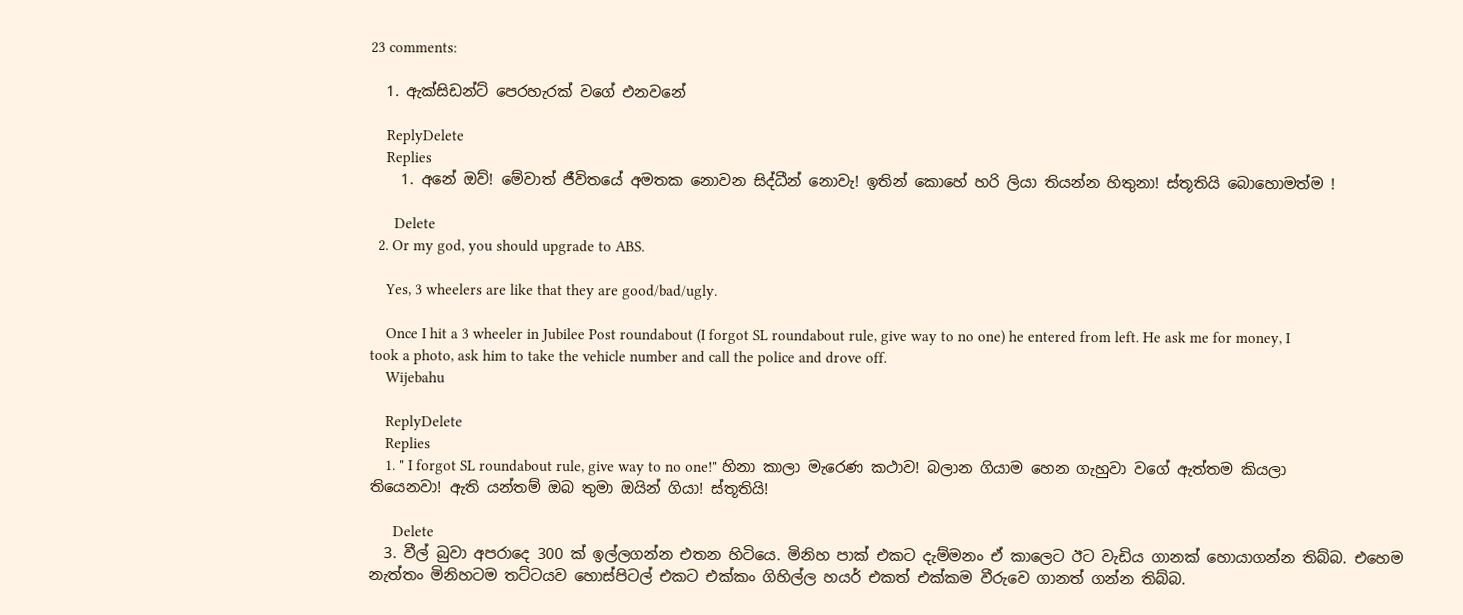23 comments:

  1. ඇක්සිඩන්ට් පෙරහැරක් වගේ එනවනේ

    ReplyDelete
    Replies
    1. අනේ ඔව්! මේවාත් ජීවිතයේ අමතක නොවන සිද්ධීන් නොවැ! ඉතින් කොහේ හරි ලියා තියන්න හිතුනා! ස්තූතියි බොහොමත්ම !

      Delete
  2. Or my god, you should upgrade to ABS.

    Yes, 3 wheelers are like that they are good/bad/ugly.

    Once I hit a 3 wheeler in Jubilee Post roundabout (I forgot SL roundabout rule, give way to no one) he entered from left. He ask me for money, I took a photo, ask him to take the vehicle number and call the police and drove off.
    Wijebahu

    ReplyDelete
    Replies
    1. " I forgot SL roundabout rule, give way to no one!" හිනා කාලා මැරෙණ කථාව! බලාන ගියාම හෙන ගැහුවා වගේ ඇත්තම කියලා තියෙනවා! ඇති යන්තම් ඔබ තුමා ඔයින් ගියා! ස්තූතියි!

      Delete
  3. වීල් බුවා අපරාදෙ 300 ක් ඉල්ලගන්න එතන හිටියෙ. මිනිහ පාක් එකට දැම්මනං ඒ කාලෙට ඊට වැඩිය ගානක් හොයාගන්න තිබ්බ. එහෙම නැත්තං මිනිහටම තට්ටයව හොස්පිටල් එකට එක්කං ගිහිල්ල හයර් එකත් එක්කම වීරුවෙ ගානත් ගන්න තිබ්බ.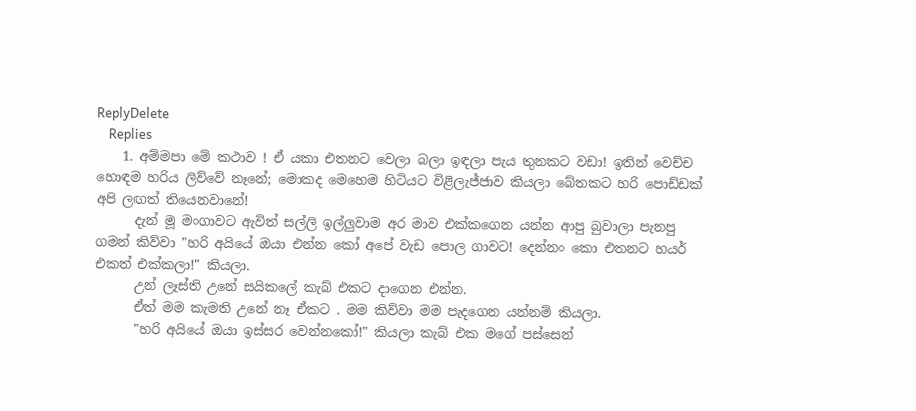ReplyDelete
    Replies
    1. අම්මපා මේ කථාව ! ඒ යකා එතනට වෙලා බලා ඉඳලා පැය තුනකට වඩා! ඉතින් වෙච්ච හොඳම හරිය ලිව්වේ නෑනේ; මොකද මෙහෙම හිටියට විළිලැජ්ජාව කියලා බේතකට හරි පොඩ්ඩක් අපි ලඟත් තියෙනවානේ!
      දැන් මූ මංගාවට ඇවිත් සල්ලි ඉල්ලුවාම අර මාව එක්කගෙන යන්න ආපු බුවාලා පැනපු ගමන් කිව්වා "හරි අයියේ ඔයා එන්න කෝ අපේ වැඩ පොල ගාවට! දෙන්නං කො එතනට හයර් එකත් එක්කලා!" කියලා.
      උන් ලෑස්ති උනේ සයිකලේ කැබ් එකට දාගෙන එන්න.
      ඒත් මම කැමති උනේ නෑ ඒකට . මම කිව්වා මම පැදගෙන යන්නම් කියලා.
      "හරි අයියේ ඔයා ඉස්සර වෙන්නකෝ!" කියලා කැබ් එක මගේ පස්සෙන්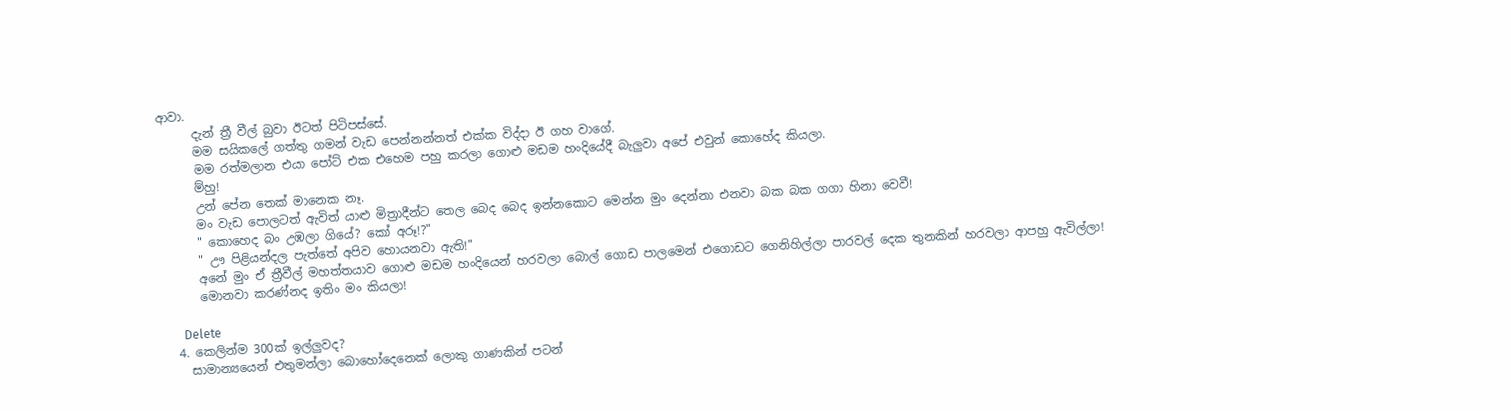ආවා.
      දැන් ත්‍රී වීල් බුවා ඊටත් පිටිපස්සේ.
      මම සයිකලේ ගත්තු ගමන් වැඩ පෙන්නන්නත් එක්ක විද්දා ඊ ගහ වාගේ.
      මම රත්මලාන එයා පෝට් එක එහෙම පහු කරලා ගොළු මඩම හංදියේදී බැලුවා අපේ එවුන් කොහේද කියලා.
      ම්හු!
      උන් පේන තෙක් මානෙක නෑ.
      මං වැඩ පොලටත් ඇවිත් යාළු මිත්‍රාදීන්ට තෙල බෙද බෙද ඉන්නකොට මෙන්න මුං දෙන්නා එනවා බක බක ගගා හිනා වෙවී!
      " කොහෙද බං උඹලා ගියේ? කෝ අරූ!?"
      " ඌ පිළියන්දල පැත්තේ අපිව හොයනවා ඇති!"
      අනේ මුං ඒ ත්‍රීවීල් මහත්තයාව ගොළු මඩම හංදියෙන් හරවලා බොල් ගොඩ පාලමෙන් එගොඩට ගෙනිහිල්ලා පාරවල් දෙක තුනකින් හරවලා ආපහු ඇවිල්ලා!
      මොනවා කරණ්නද ඉතිං මං කියලා!

      Delete
  4. කෙලින්ම 300ක් ඉල්ලුවද?
    සාමාන්‍යයෙන් එතුමන්ලා බොහෝදෙනෙක් ලොකු ගාණකින් පටන්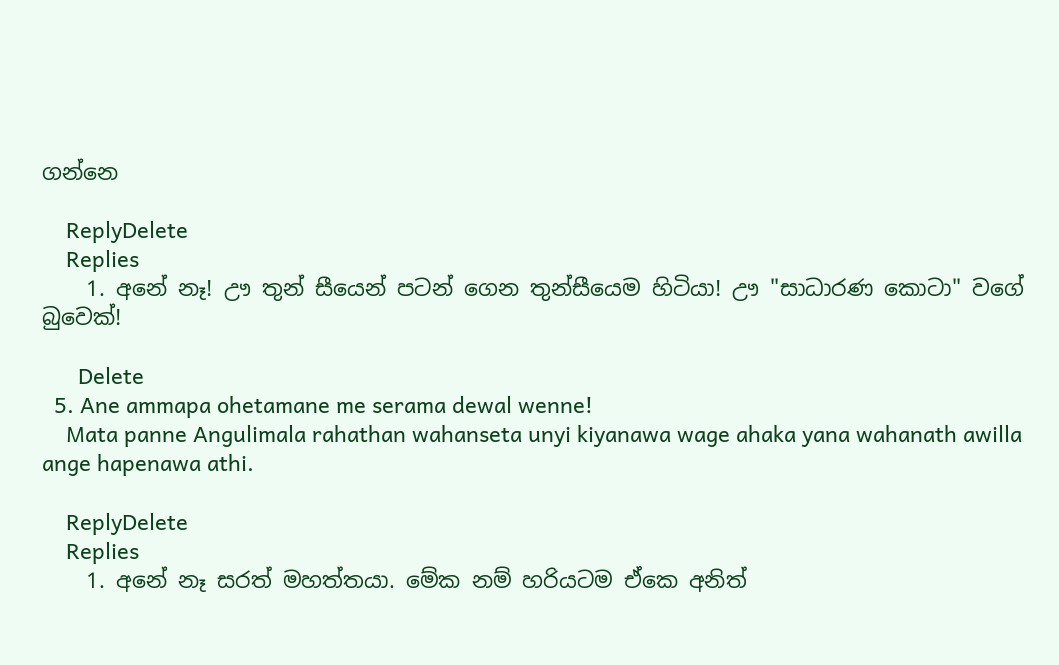ගන්නෙ

    ReplyDelete
    Replies
    1. අනේ නෑ! ඌ තුන් සීයෙන් පටන් ගෙන තුන්සීයෙම හිටියා! ඌ "සාධාරණ කොටා" වගේ බුවෙක්!

      Delete
  5. Ane ammapa ohetamane me serama dewal wenne!
    Mata panne Angulimala rahathan wahanseta unyi kiyanawa wage ahaka yana wahanath awilla ange hapenawa athi.

    ReplyDelete
    Replies
    1. අනේ නෑ සරත් මහත්තයා. මේක නම් හරියටම ඒකෙ අනිත්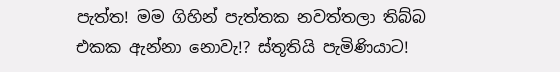පැත්ත! මම ගිහින් පැත්තක නවත්තලා තිබ්බ එකක ඇන්නා නොවැ!? ස්තූතියි පැමිණියාට!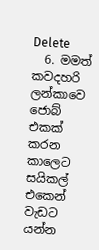Delete
  6. මමත් කවදහරි ලන්කාවෙ ජොබ් එකක් කරන කාලෙට සයිකල් එකෙන් වැඩට යන්න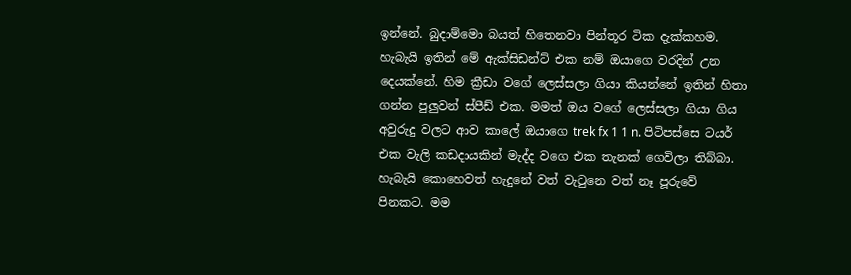ඉන්නේ. බුදාම්මො බයත් හිතෙනවා පින්තූර ටික දැක්කහම. හැබැයි ඉතින් මේ ඇක්සිඩන්ට් එක නම් ඔයාගෙ වරදින් උන දෙයක්නේ. හිම ක්‍රීඩා වගේ ලෙස්සලා ගියා කියන්නේ ඉතින් හිතා ගන්න පුලුවන් ස්පීඩ් එක. මමත් ඔය වගේ ලෙස්සලා ගියා ගිය අවුරුදු වලට ආව කාලේ ඔයාගෙ trek fx 1 1 n. පිටිපස්සෙ ටයර් එක වැලි කඩදායකින් මැද්ද වගෙ එක තැනක් ගෙවිලා තිබ්බා. හැබැයි කොහෙවත් හැදුනේ වත් වැටුනෙ වත් නෑ පූරුවේ පිනකට. මම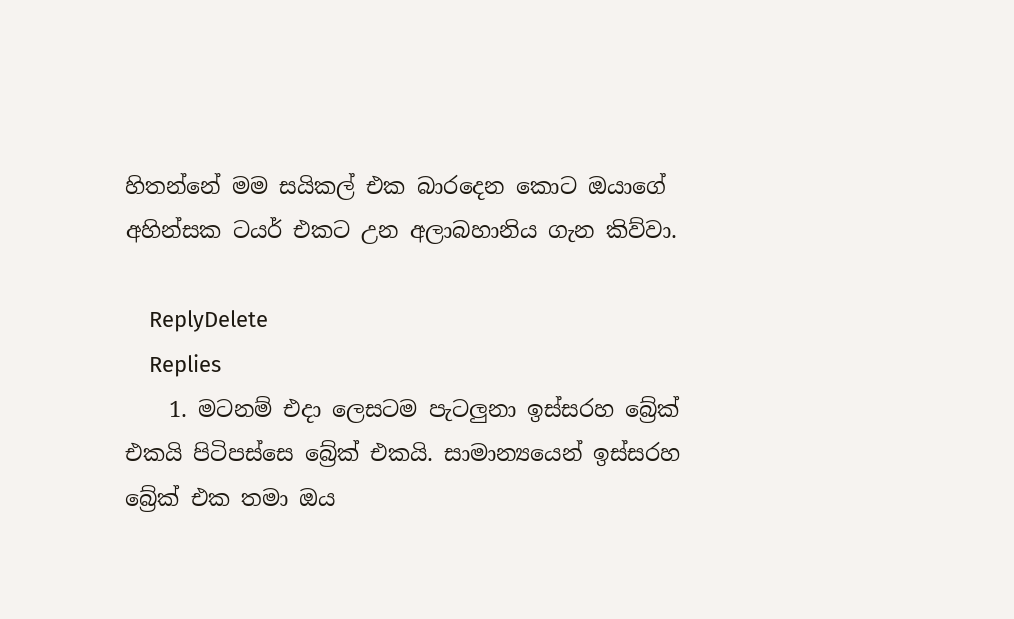හිතන්නේ මම සයිකල් එක බාරදෙන කොට ඔයාගේ අහින්සක ටයර් එකට උන අලාබහානිය ගැන කිව්වා.

    ReplyDelete
    Replies
    1. මටනම් එදා ලෙසටම පැටලුනා ඉස්සරහ බ්‍රේක් එකයි පිටිපස්සෙ බ්‍රේක් එකයි. සාමාන්‍යයෙන් ඉස්සරහ බ්‍රේක් එක තමා ඔය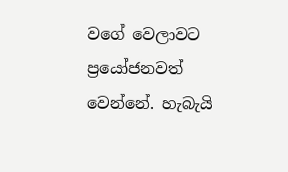වගේ වෙලාවට ප්‍රයෝජනවත් වෙන්නේ. හැබැයි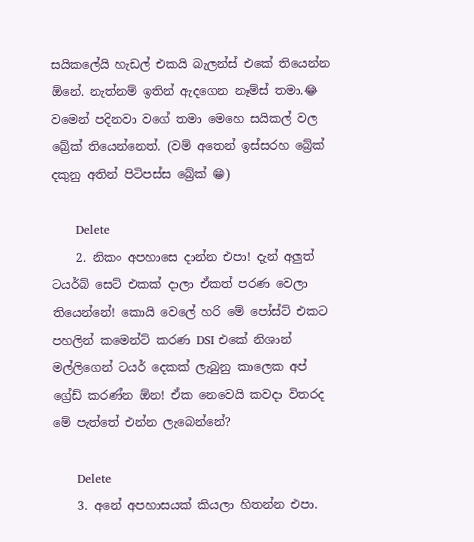සයිකලේයි හැඩල් එකයි බැලන්ස් එකේ තියෙන්න ඕනේ. නැත්නම් ඉතින් ඇදගෙන නෑම්ස් තමා.😂 වමෙන් පදිනවා වගේ තමා මෙහෙ සයිකල් වල බ්‍රේක් තියෙන්නෙත්. (වම් අතෙන් ඉස්සරහ බ්‍රේක් දකුනු අතින් පිටිපස්ස බ්‍රේක් 😁)

      Delete
    2. නිකං අපහාසෙ දාන්න එපා! දැන් අලුත් ටයර්බ් සෙට් එකක් දාලා ඒකත් පරණ වෙලා තියෙන්නේ! කොයි වෙලේ හරි මේ පෝස්ට් එකට පහලින් කමෙන්ට් කරණ DSI එකේ නිශාන් මල්ලිගෙන් ටයර් දෙකක් ලැබුනු කාලෙක අප් ග්‍රේඩ් කරණ්න ඕන! ඒක නෙවෙයි කවදා විතරද මේ පැත්තේ එන්න ලැබෙන්නේ?

      Delete
    3. අනේ අපහාසයක් කියලා හිතන්න එපා.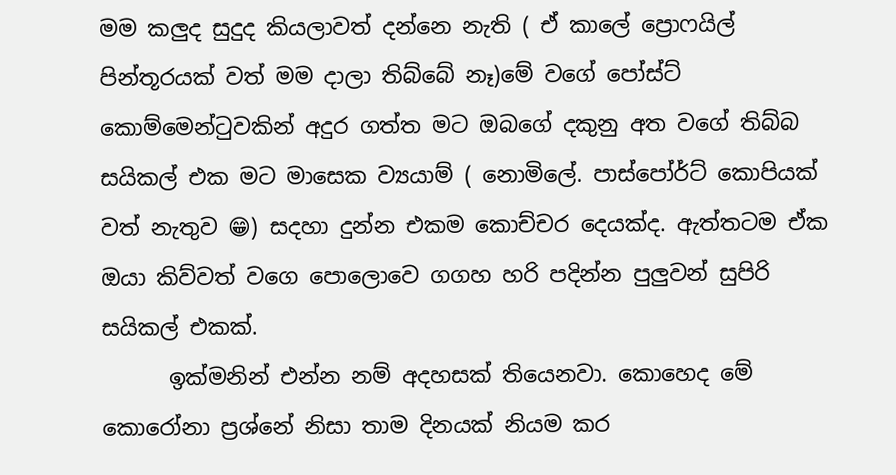මම කලුද සුදුද කියලාවත් දන්නෙ නැති ( ඒ කාලේ ප්‍රොෆයිල් පින්තූරයක් වත් මම දාලා තිබ්බේ නෑ)මේ වගේ පෝස්ට් කොම්මෙන්ටුවකින් අදුර ගත්ත මට ඔබගේ දකුනු අත වගේ තිබ්බ සයිකල් එක මට මාසෙක ව්‍යයාම් ( නොමිලේ. පාස්පෝර්ට් කොපියක් වත් නැතුව 😁) සදහා දුන්න එකම කොච්චර දෙයක්ද. ඇත්තටම ඒක ඔයා කිව්වත් වගෙ පොලොවෙ ගගහ හරි පදින්න පුලුවන් සුපිරි සයිකල් එකක්.
      ඉක්මනින් එන්න නම් අදහසක් තියෙනවා. කොහෙද මේ කොරෝනා ප්‍රශ්නේ නිසා තාම දිනයක් නියම කර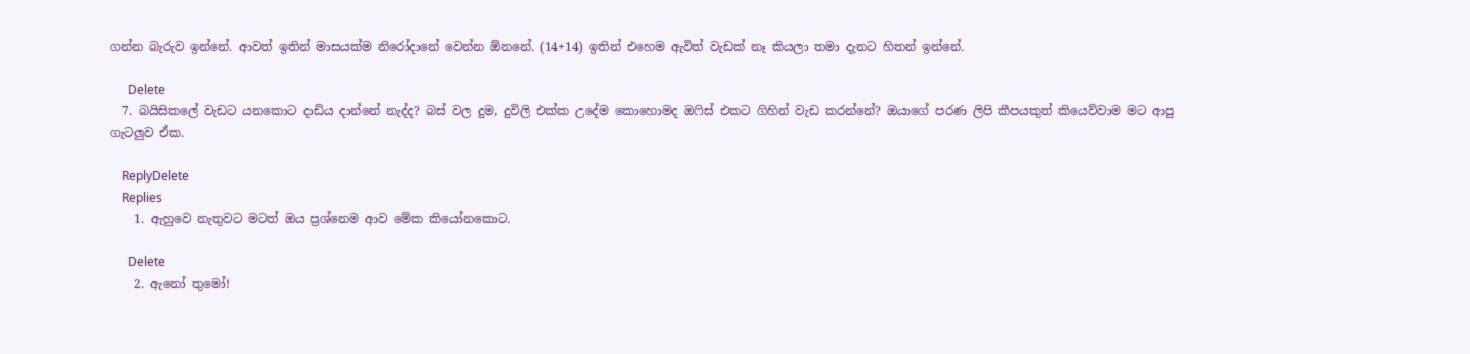ගන්න බැරුව ඉන්නේ. ආවත් ඉතින් මාසයක්ම නිරෝදානේ වෙන්න ඕනනේ. (14+14) ඉතින් එහෙම ඇවිත් වැඩක් නෑ කියලා තමා දැනට හිතන් ඉන්නේ.

      Delete
  7. බයිසිකලේ වැඩට යනකොට දාඩිය දාන්නේ නැද්ද? බස් වල දුම, දුවිලි එක්ක උදේම කොහොමද ඔෆිස් එකට ගිහින් වැඩ කරන්නේ? ඔයාගේ පරණ ලිපි කීපයකුත් කියෙව්වාම මට ආපු ගැටලුව ඒක.

    ReplyDelete
    Replies
    1. ඇහුවෙ නැතුවට මටත් ඔය ප්‍රශ්නෙම ආව මේක කියෝනකොට.

      Delete
    2. ඇනෝ තුමෝ!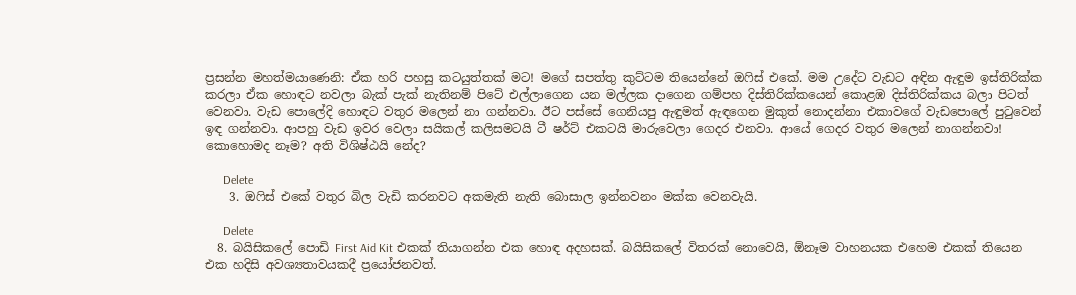ප්‍රසන්න මහත්මයාණෙනි: ඒක හරි පහසු කටයුත්තක් මට! මගේ සපත්තු කුට්ටම තියෙන්නේ ඔෆිස් එකේ. මම උදේට වැඩට අඳින ඇඳුම ඉස්තිරික්ක කරලා ඒක හොඳට නවලා බැක් පැක් නැතිනම් පිටේ එල්ලාගෙන යන මල්ලක දාගෙන ගම්පහ දිස්තිරික්කයෙන් කොළඹ දිස්තිරික්කය බලා පිටත් වෙනවා. වැඩ පොලේදි හොඳට වතුර මලෙන් නා ගන්නවා. ඊට පස්සේ ගෙනියපු ඇඳුමත් ඇඳගෙන මුකුත් නොදන්නා එකාවගේ වැඩපොලේ පුටුවෙන් ඉඳ ගන්නවා. ආපහු වැඩ ඉවර වෙලා සයිකල් කලිසමටයි ටී ෂර්ට් එකටයි මාරුවෙලා ගෙදර එනවා. ආයේ ගෙදර වතුර මලෙන් නාගන්නවා! කොහොමද නෑම? අති විශිෂ්ඨයි නේද?

      Delete
    3. ඔෆිස් එකේ වතුර බිල වැඩි කරනවට අකමැති නැති බොසාල ඉන්නවනං මක්ක වෙනවැයි.

      Delete
  8. බයිසිකලේ පොඩි First Aid Kit එකක් තියාගන්න එක හොඳ අදහසක්. බයිසිකලේ විතරක් නොවෙයි, ඕනෑම වාහනයක එහෙම එකක් තියෙන එක හදිසි අවශ්‍යතාවයකදී ප්‍රයෝජනවත්.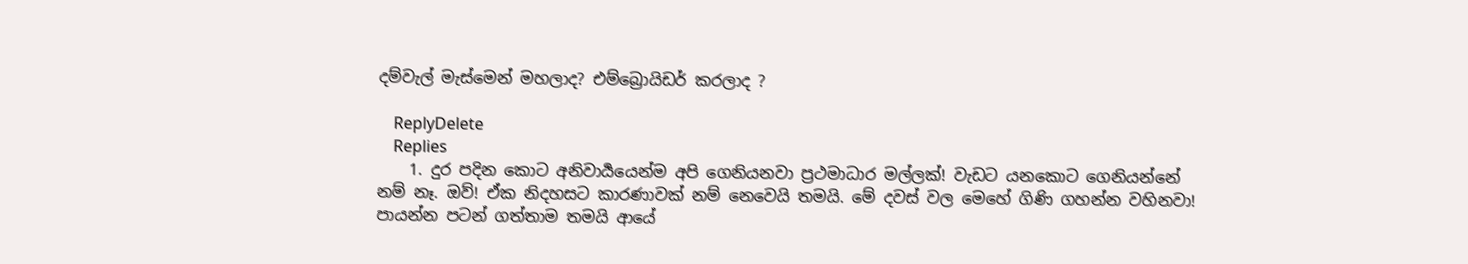දම්වැල් මැස්මෙන් මහලාද? එම්බ්‍රොයිඩර් කරලාද ?

    ReplyDelete
    Replies
    1. දුර පදින කොට අනිවාර්‍යයෙන්ම අපි ගෙනියනවා ප්‍රථමාධාර මල්ලක්! වැඩට යනකොට ගෙනියන්නේ නම් නෑ. ඔව්! ඒක නිදහසට කාරණාවක් නම් නෙවෙයි තමයි. මේ දවස් වල මෙහේ ගිණි ගහන්න වහිනවා! පායන්න පටන් ගත්තාම තමයි ආයේ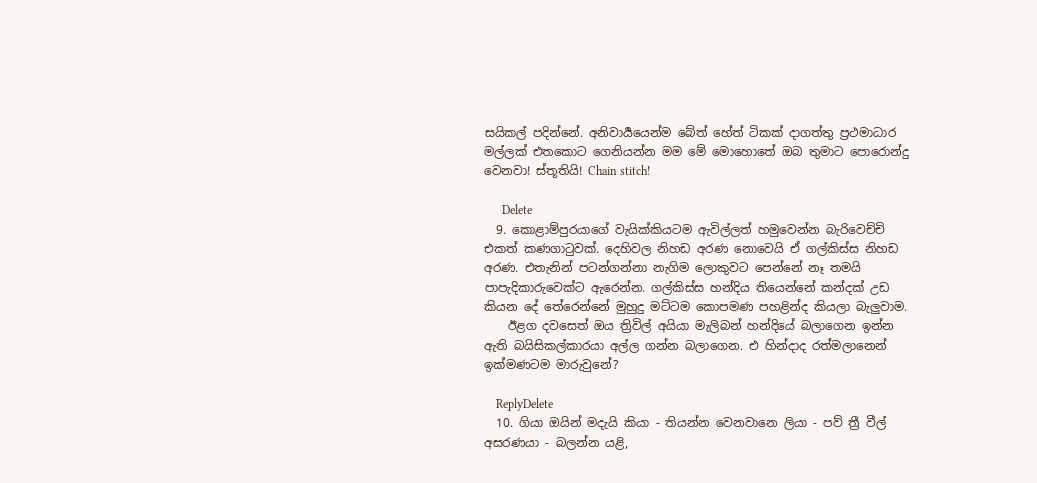සයිකල් පදින්නේ. අනිවාර්‍යයෙන්ම බේත් හේත් ටිකක් දාගත්තු ප්‍රථමාධාර මල්ලක් එතකොට ගෙනියන්න මම මේ මොහොතේ ඔබ තුමාට පොරොන්දු වෙනවා! ස්තූතියි! Chain stitch!

      Delete
  9. කොළාම්පුරයාගේ වැයික්කියටම ඇවිල්ලත් හමුවෙන්න බැරිවෙච්චි එකත් කණගාටුවක්. දෙහිවල නිහඩ අරණ නොවෙයි ඒ ගල්කිස්ස නිහඩ අරණ. එතැනින් පටන්ගන්නා නැගිම ලොකුවට පෙන්නේ නෑ තමයි පාපැදිකාරුවෙක්ට ඇරෙන්න. ගල්කිස්ස හන්දිය තියෙන්නේ කන්දක් උඩ කියන දේ තේරෙන්නේ මුහුදු මට්ටම කොපමණ පහළින්ද කියලා බැලුවාම.
    ඊළග දවසෙත් ඔය ත්‍රිවිල් අයියා මැලිබන් හන්දියේ බලාගෙන ඉන්න ඇති බයිසිකල්කාරයා අල්ල ගන්න බලාගෙන. එ හින්දාද රත්මලානෙන් ඉක්මණටම මාරුවුනේ?

    ReplyDelete
  10. ගියා ඔයින් මදැයි කියා - තියන්න වෙනවානෙ ලියා - පව් ත්‍රී වීල් අසරණයා - බලන්න යළි,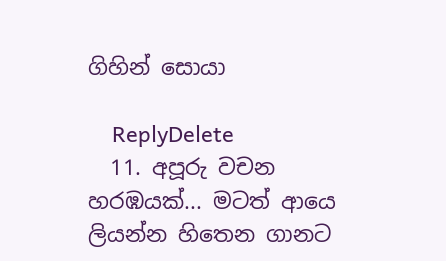ගිහින් සොයා

    ReplyDelete
  11. අපූරු වචන හරඹයක්... මටත් ආයෙ ලියන්න හිතෙන ගානට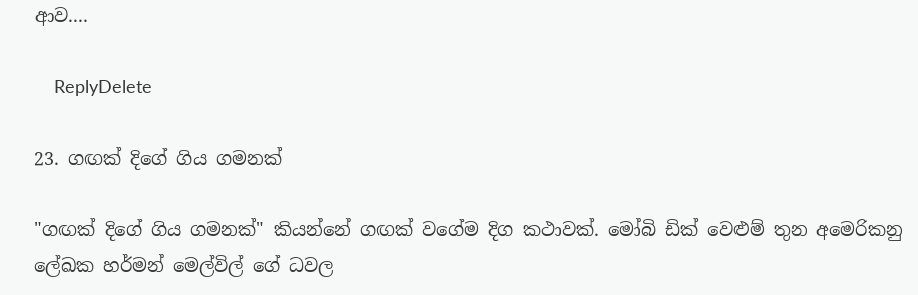ආව....

    ReplyDelete

23. ගඟක් දිගේ ගිය ගමනක්

"ගඟක් දිගේ ගිය ගමනක්" කියන්නේ ගඟක් වගේම දිග කථාවක්. මෝබි ඩික් වෙළුම් තුන අමෙරිකනු ලේඛක හර්මන් මෙල්විල් ගේ ධවල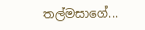තල්මසාගේ...